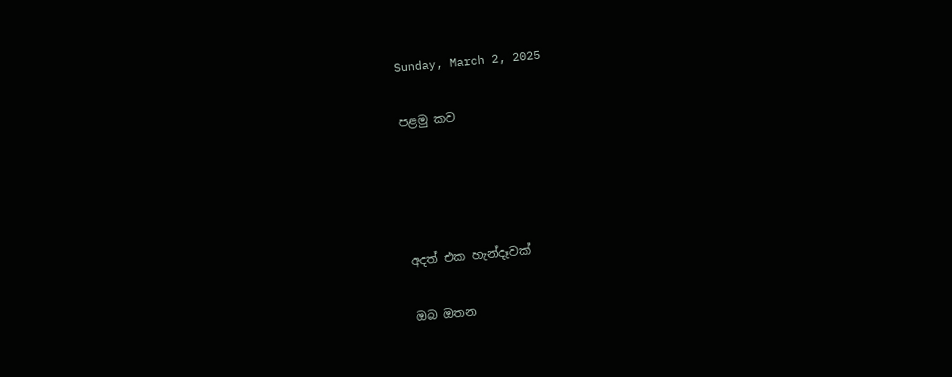Sunday, March 2, 2025

පළමු කව




අදත් එක හැන්දෑවක්

ඔබ ඔතන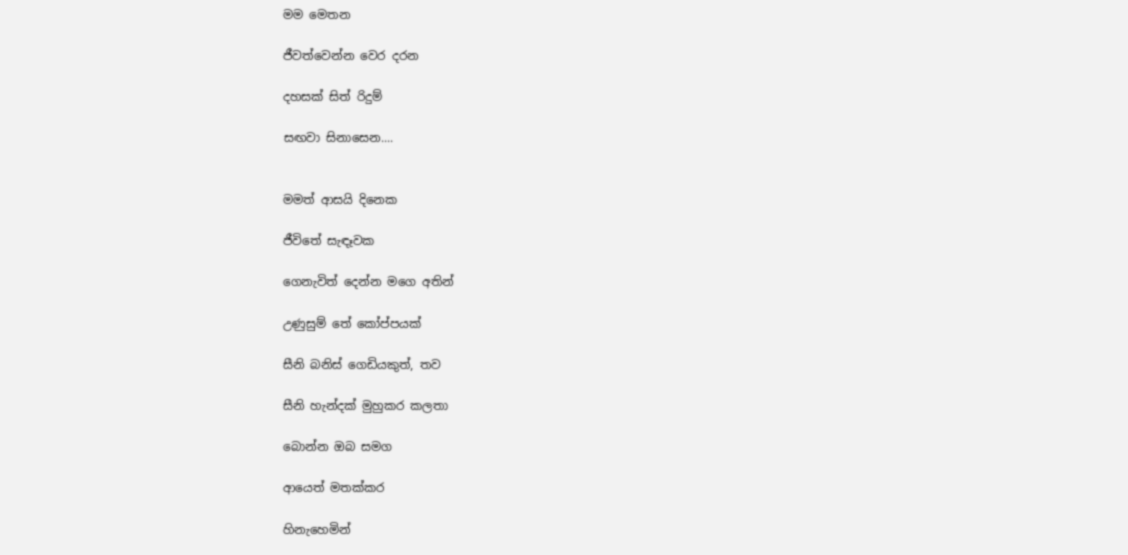මම මෙතන

ජීවත්වෙන්න වෙර දරන

දහසක් සිත් රිදුම්

සඟවා සිනාසෙන....


මමත් ආසයි දිනෙක

ජීවිතේ සැඳෑවක

ගෙනැවිත් දෙන්න මගෙ අතින්

උණුසුම් තේ කෝප්පයක්

සීනි බනිස් ගෙඩියකුත්, තව

සීනි හැන්දක් මුහුකර කලතා

බොන්න ඔබ සමග

ආයෙත් මතක්කර

හිනැහෙමින්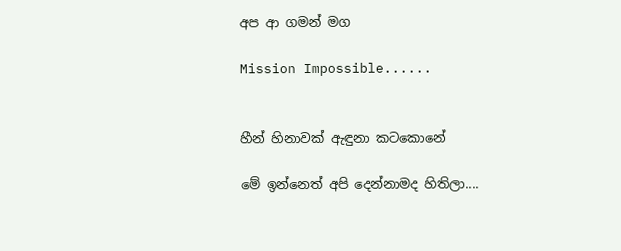අප ආ ගමන් මග

Mission Impossible......


හීන් හිනාවක් ඇඳුනා කටකොනේ

මේ ඉන්නෙත් අපි දෙන්නාමද හිතිලා....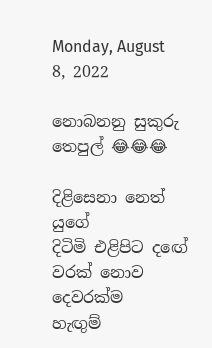Monday, August 8, 2022

නොබනනු සුකුරු තෙපුල් 😂😂😂

දිළිසෙනා නෙත් යුගේ
දිටිමි එළිපිට දඟේ
වරක් නොව දෙවරක්ම
හැඟුම්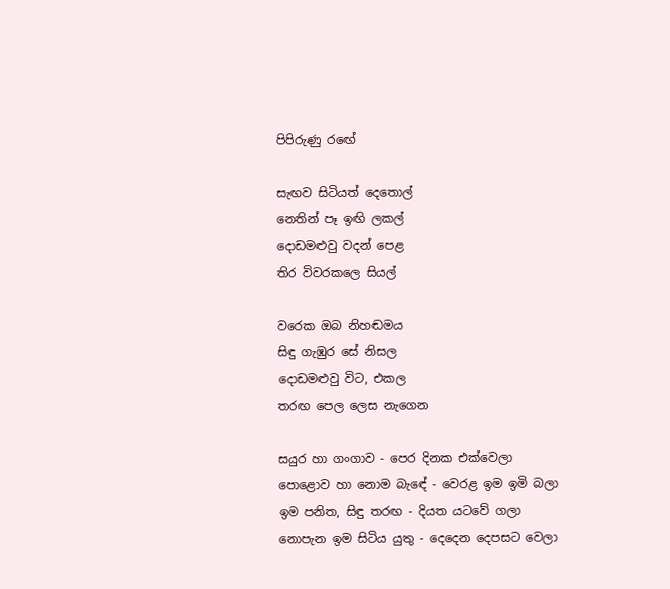පිපිරුණු රඟේ

සැඟව සිටියත් දෙතොල්
නෙතින් පෑ ඉඟි ලකල්
දොඩමළුවු වදන් පෙළ
තිර විවරකලෙ සියල්

වරෙක ඔබ නිහඬමය
සිඳු ගැඹුර සේ නිසල
දොඩමළුවු විට, එකල
තරඟ පෙල ලෙස නැගෙන

සයුර හා ගංගාව - පෙර දිනක එක්වෙලා
පොළොව හා නොම බැඳේ - වෙරළ ඉම ඉමි බලා
ඉම පනිත, සිඳු තරඟ - දියත යටවේ ගලා
නොපැන ඉම සිටිය යුතු - දෙදෙන දෙපසට වෙලා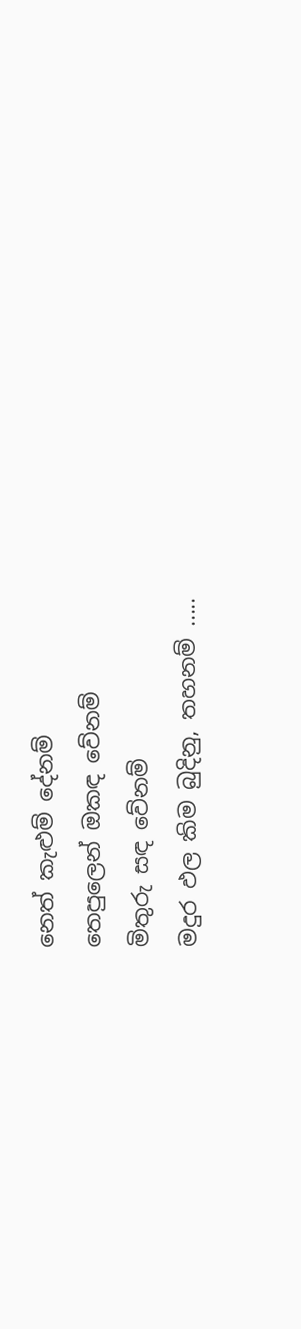නෙත් කැළුම් දේනම්
තෙපුලෙන් ඔකඳ වේනම්
මිතුරු සඳ වේනම්
මදුර ඵල කිම බුදිනු, තහනම් .....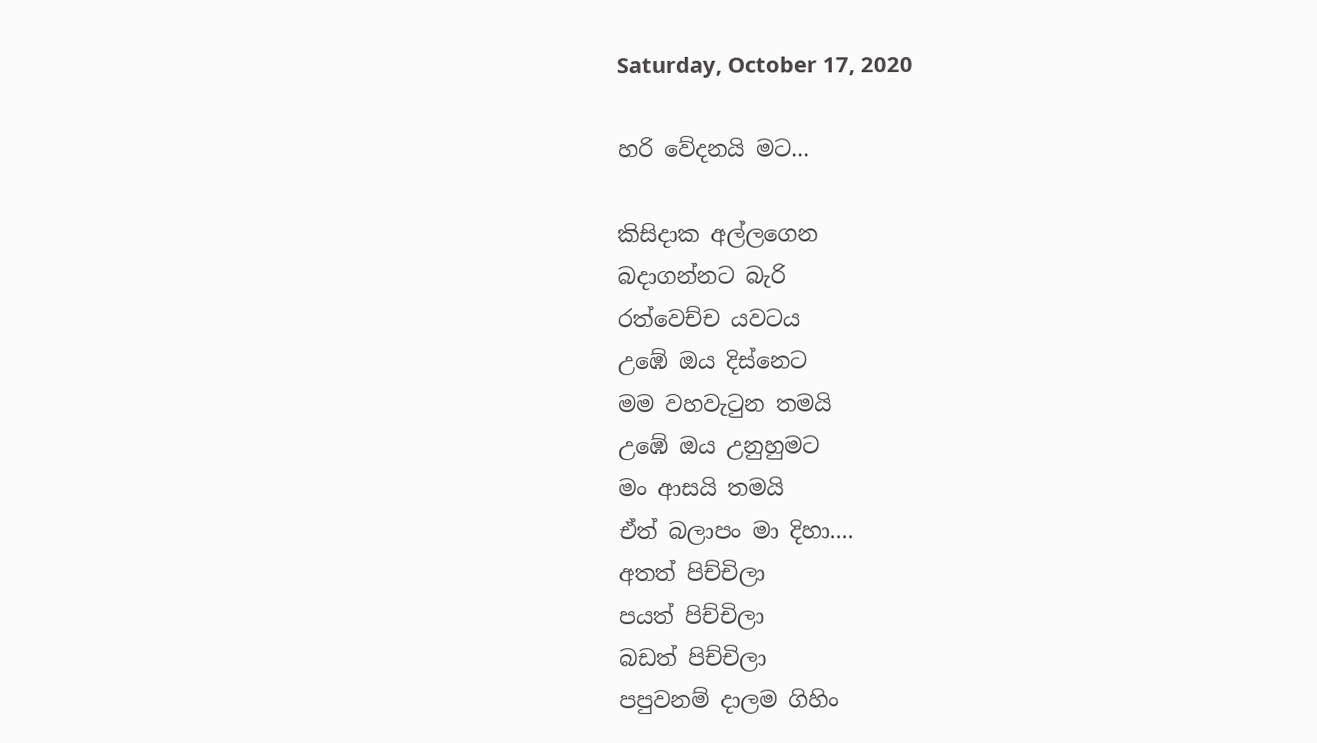Saturday, October 17, 2020

හරි වේදනයි මට...

කිසිදාක අල්ලගෙන
බදාගන්නට බැරි
රත්වෙච්ච යවටය
උඹේ ඔය දිස්නෙට
මම වහවැටුන තමයි
උඹේ ඔය උනුහුමට
මං ආසයි තමයි
ඒත් බලාපං මා දිහා....
අතත් පිච්චිලා
පයත් පිච්චිලා
බඩත් පිච්චිලා
පපුවනම් දාලම ගිහිං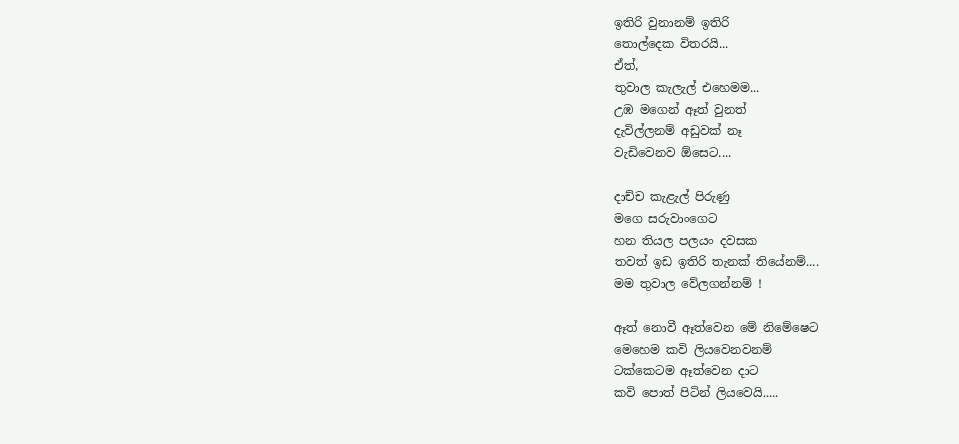ඉතිරි වුනානම් ඉතිරි
තොල්දෙක විතරයි...
ඒත්,
තුවාල කැලැල් එහෙමම...
උඹ මගෙන් ඈත් වුනත්
දැවිල්ලනම් අඩුවක් නෑ
වැඩිවෙනව ඕසෙට....

දාච්ච කැළැල් පිරුණු
මගෙ සරුවාංගෙට
හන තියල පලයං දවසක
තවත් ඉඩ ඉතිරි තැනක් තියේනම්....
මම තුවාල වේලගන්නම් !

ඈත් නොවී ඈත්වෙන මේ නිමේෂෙට
මෙහෙම කවි ලියවෙනවනම්
ටක්කෙටම ඈත්වෙන දාට
කවි පොත් පිටින් ලියවෙයි.....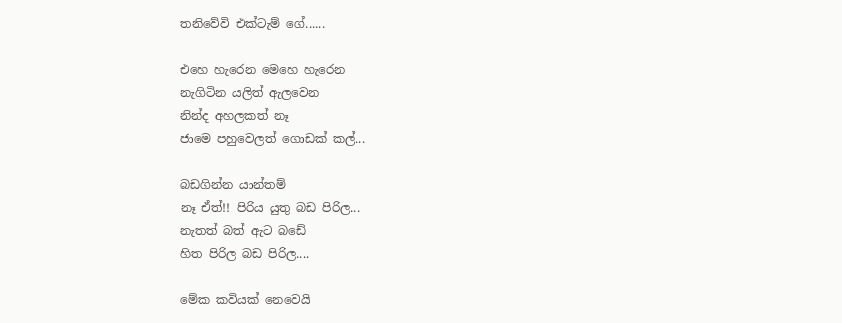තනිවේවි එක්ටැම් ගේ......

එහෙ හැරෙන මෙහෙ හැරෙන
නැගිටින යලිත් ඇලවෙන
නින්ද අහලකත් නෑ
ජාමෙ පහුවෙලත් ගොඩක් කල්...

බඩගින්න යාන්තම්
නෑ ඒත්!! පිරිය යුතු බඩ පිරිල...
නැතත් බත් ඇට බඩේ
හිත පිරිල බඩ පිරිල....

මේක කවියක් නෙවෙයි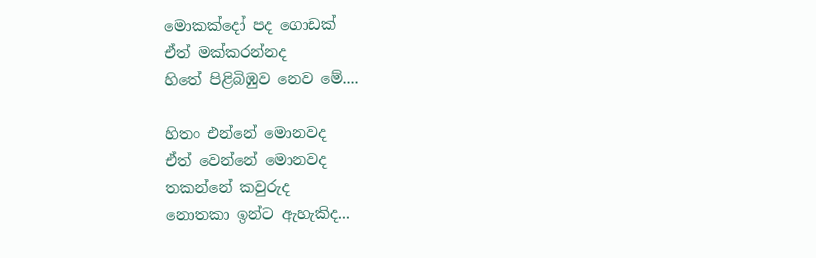මොකක්දෝ පද ගොඩක්
ඒත් මක්කරන්නද
හිතේ පිළිබිඹුව නෙව මේ....

හිතං එන්නේ මොනවද
ඒත් වෙන්නේ මොනවද
තකන්නේ කවුරුද
නොතකා ඉන්ට ඇහැකිද...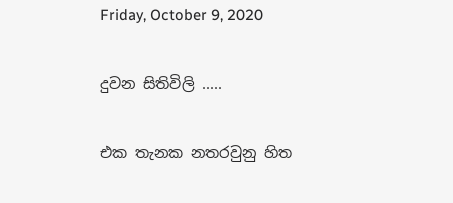Friday, October 9, 2020

දුවන සිතිවිලි .....

එක තැනක නතරවුනු හිත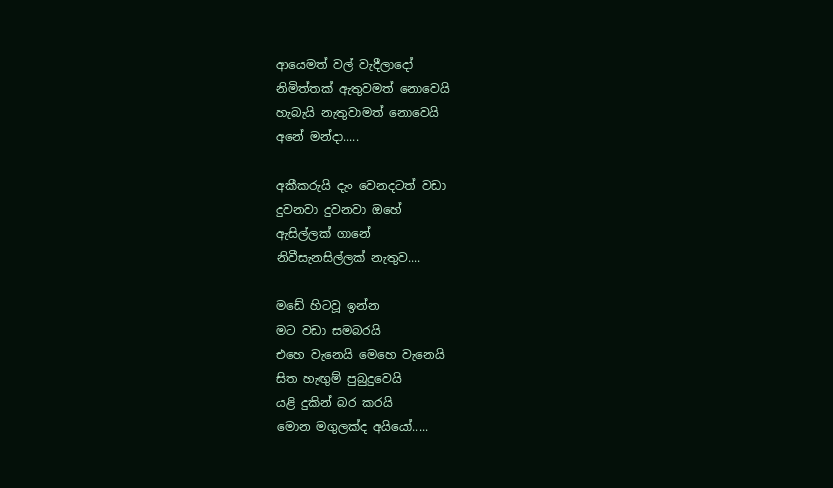ආයෙමත් වල් වැදීලාදෝ
නිමිත්තක් ඇතුවමත් නොවෙයි
හැබැයි නැතුවාමත් නොවෙයි
අනේ මන්දා.....

අකීකරුයි දැං වෙනදටත් වඩා
දුවනවා දුවනවා ඔහේ
ඇසිල්ලක් ගානේ
නිවීසැනසිල්ලක් නැතුව....

මඩේ හිටවූ ඉන්න
මට වඩා සමබරයි
එහෙ වැනෙයි මෙහෙ වැනෙයි
සිත හැඟුම් පුබුදුවෙයි
යළි දුකින් බර කරයි
මොන මගුලක්ද අයියෝ.....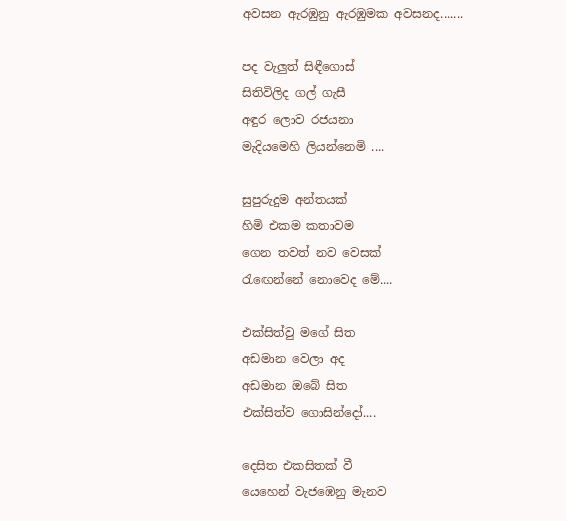අවසන ඇරඹුනු ඇරඹුමක අවසනද.......

පද වැලුත් සිඳීගොස්
සිතිවිලිද ගල් ගැසී
අඳුර ලොව රජයනා
මැදියමෙහි ලියන්නෙමි ....

සුපුරුදුම අන්තයක්
හිමි එකම කතාවම
ගෙන තවත් නව වෙසක්
රැඟෙන්නේ නොවෙද මේ....

එක්සිත්වු මගේ සිත
අඩමාන වෙලා අද
අඩමාන ඔබේ සිත
එක්සිත්ව ගොසින්දෝ....

දෙසිත එකසිතක් වී
යෙහෙන් වැජඹෙනු මැනව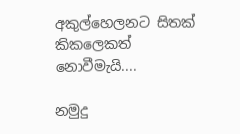අකුල්හෙලනට සිතක්
කිකලෙකත් නොවීමැයි....

නමුදු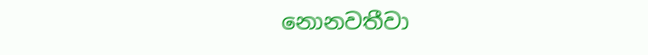නොනවතීවා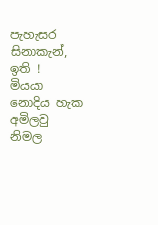පැහැසර සිනාකැන්, ඉති !
මියයා නොදිය හැක
අමිලවු නිමල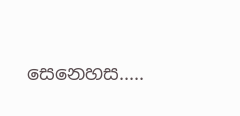සෙනෙහස.....